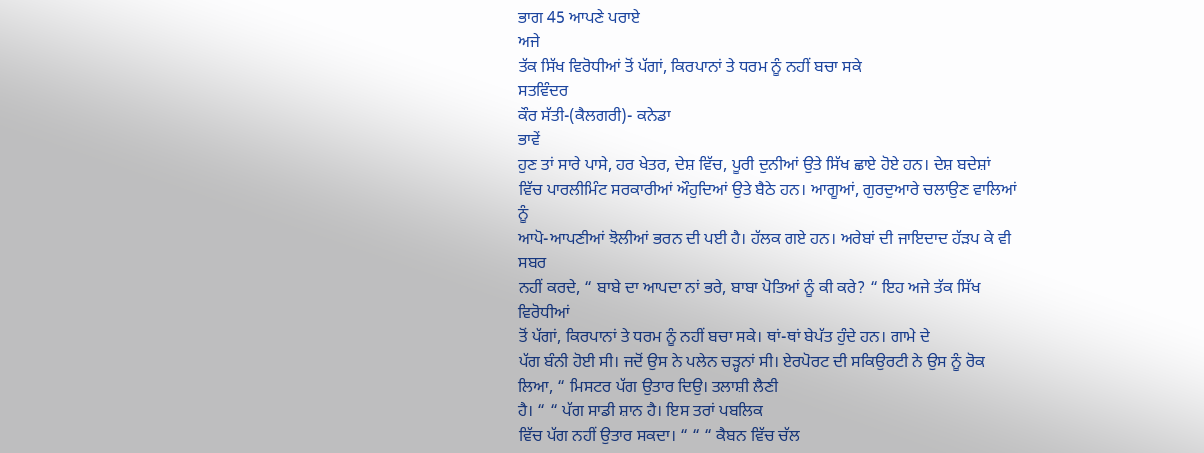ਭਾਗ 45 ਆਪਣੇ ਪਰਾਏ
ਅਜੇ
ਤੱਕ ਸਿੱਖ ਵਿਰੋਧੀਆਂ ਤੋਂ ਪੱਗਾਂ, ਕਿਰਪਾਨਾਂ ਤੇ ਧਰਮ ਨੂੰ ਨਹੀਂ ਬਚਾ ਸਕੇ
ਸਤਵਿੰਦਰ
ਕੌਰ ਸੱਤੀ-(ਕੈਲਗਰੀ)- ਕਨੇਡਾ
ਭਾਵੇਂ
ਹੁਣ ਤਾਂ ਸਾਰੇ ਪਾਸੇ, ਹਰ ਖੇਤਰ, ਦੇਸ਼ ਵਿੱਚ, ਪੂਰੀ ਦੁਨੀਆਂ ਉਤੇ ਸਿੱਖ ਛਾਏ ਹੋਏ ਹਨ। ਦੇਸ਼ ਬਦੇਸ਼ਾਂ
ਵਿੱਚ ਪਾਰਲੀਮਿੰਟ ਸਰਕਾਰੀਆਂ ਔਹੁਦਿਆਂ ਉਤੇ ਬੈਠੇ ਹਨ। ਆਗੂਆਂ, ਗੁਰਦੁਆਰੇ ਚਲਾਉਣ ਵਾਲਿਆਂ ਨੂੰ
ਆਪੋ-ਆਪਣੀਆਂ ਝੋਲੀਆਂ ਭਰਨ ਦੀ ਪਈ ਹੈ। ਹੱਲਕ ਗਏ ਹਨ। ਅਰੇਬਾਂ ਦੀ ਜਾਇਦਾਦ ਹੱੜਪ ਕੇ ਵੀ ਸਬਰ
ਨਹੀਂ ਕਰਦੇ, “ ਬਾਬੇ ਦਾ ਆਪਦਾ ਨਾਂ ਭਰੇ, ਬਾਬਾ ਪੋਤਿਆਂ ਨੂੰ ਕੀ ਕਰੇ? “ ਇਹ ਅਜੇ ਤੱਕ ਸਿੱਖ ਵਿਰੋਧੀਆਂ
ਤੋਂ ਪੱਗਾਂ, ਕਿਰਪਾਨਾਂ ਤੇ ਧਰਮ ਨੂੰ ਨਹੀਂ ਬਚਾ ਸਕੇ। ਥਾਂ-ਥਾਂ ਬੇਪੱਤ ਹੁੰਦੇ ਹਨ। ਗਾਮੇ ਦੇ
ਪੱਗ ਬੰਨੀ ਹੋਈ ਸੀ। ਜਦੋਂ ਉਸ ਨੇ ਪਲੇਨ ਚੜ੍ਹਨਾਂ ਸੀ। ਏਰਪੋਰਟ ਦੀ ਸਕਿਉਰਟੀ ਨੇ ਉਸ ਨੂੰ ਰੋਕ
ਲਿਆ, “ ਮਿਸਟਰ ਪੱਗ ਉਤਾਰ ਦਿਉ। ਤਲਾਸ਼ੀ ਲੈਣੀ
ਹੈ। “ “ ਪੱਗ ਸਾਡੀ ਸ਼ਾਨ ਹੈ। ਇਸ ਤਰਾਂ ਪਬਲਿਕ
ਵਿੱਚ ਪੱਗ ਨਹੀਂ ਉਤਾਰ ਸਕਦਾ। “ “ “ ਕੈਬਨ ਵਿੱਚ ਚੱਲ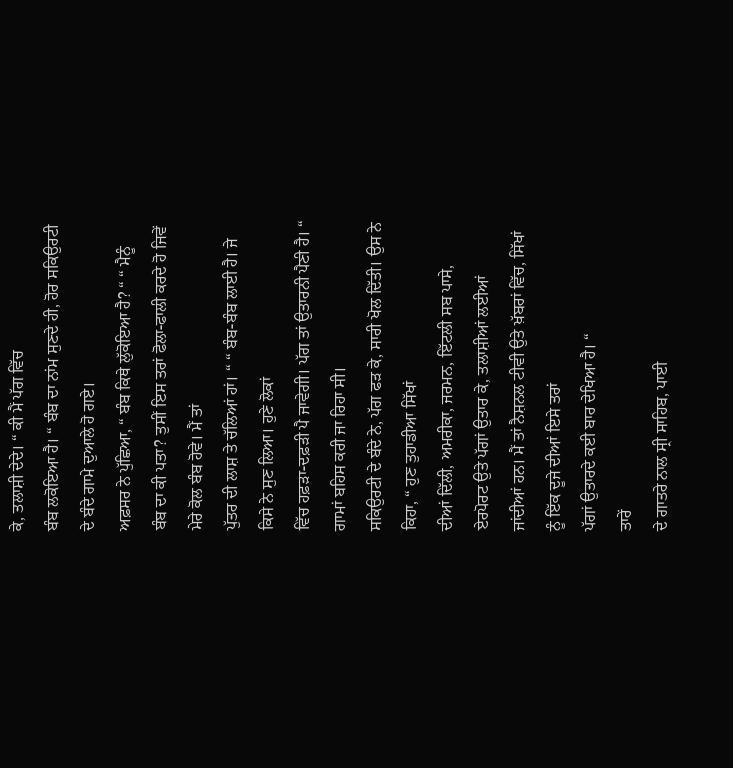ਕੇ, ਤਲਾਸ਼ੀ ਦੇਦੇ। “ ਕੀ ਮੈਂ ਪੱਗ ਵਿੱਚ
ਬੰਬ ਲਕੋਇਆ ਹੈ। “ ਬੰਬ ਦਾ ਨਾਂਮ ਸੁਣਦੇ ਹੀ, ਹੋਰ ਸਕਿਉਰਟੀ ਦੇ ਬੰਦੇ ਗਾਮੇ ਦੁਆਲੇ ਹੋ ਗਏ।
ਅਫ਼ਸਰ ਨੇ ਪੁੱਛਿਆ, “ ਬੰਬ ਕਿਥੇ ਲੁੱਕੋਇਆ ਹੈ? “ “ ਮੈਨੂੰ
ਬੰਬ ਦਾ ਕੀ ਪਤਾ? ਤੁਸੀਂ ਇਸ ਤਰਾਂ ਫੋਲਾ-ਫਾਲੀ ਕਰਦੇ ਹੋ ਜਿਵੇਂ ਮੇਰੇ ਕੋਲ ਬੰਬ ਹੋਵੇ। ਮੈਂ ਤਾਂ
ਪੁੱਤਰ ਦੀ ਲਾਸ਼ ਤੇ ਚੱਲਿਆਂ ਹਾਂ। “ “ ਬੰਬ-ਬੰਬ ਲਾਈ ਹੈ। ਜੇ ਕਿਸੇ ਨੇ ਸੁਣ ਲਿਆ। ਹੁਣੇ ਲੋਕਾਂ
ਵਿੱਚ ਹਫ਼ੜਾ-ਦਫ਼ੜੀ ਪੈ ਜਾਵੇਗੀ। ਪੱਗ ਤਾਂ ਉਤਾਰਨੀ ਪੈਣੀ ਹੈ। “ ਗਾਮਾਂ ਬਹਿਸ ਕਰੀ ਜਾ ਰਿਹਾ ਸੀ।
ਸਕਿਉਰਟੀ ਦੇ ਬੰਦੇ ਨੇ, ਪੱਗ ਫੜ ਕੇ, ਸਾਰੀ ਖੋਲ ਦਿੱਤੀ। ਉਸ ਨੇ ਕਿਹਾ, “ ਹੁਣ ਤੁਹਾਡੀਆ ਸਿੱਖਾਂ
ਦੀਆਂ ਦਿੱਲੀ, ਅਮਰੀਕਾ, ਜਰਮਨ, ਇੱਟਲੀ ਸਬ ਪਾਸੇ, ਏਰਪੋਰਟ ਉਤੇ ਪੱਗਾਂ ਉਤਾਰ ਕੇ, ਤਲਾਸ਼ੀਆਂ ਲਈਆਂ
ਜਾਂਦੀਆਂ ਹਨ। ਮੈਂ ਤਾਂ ਨੈਸ਼ਨਲ ਟੀਵੀ ਉਤੇ ਖ਼ੱਬਰਾਂ ਵਿੱਚ, ਸਿੱਖਾਂ ਨੂੰ ਇੱਕ ਦੂਜੇ ਦੀਆਂ ਇਸੇ ਤਰਾਂ
ਪੱਗਾਂ ਉਤਾਰਦੇ ਕਈ ਬਾਰ ਦੇਖਿਆ ਹੈ। “
ਤਾਰੇਂ
ਦੇ ਗਾਤਰੇ ਨਾਲ ਸ੍ਰੀ ਸਾਹਿਬ, ਪਾਈ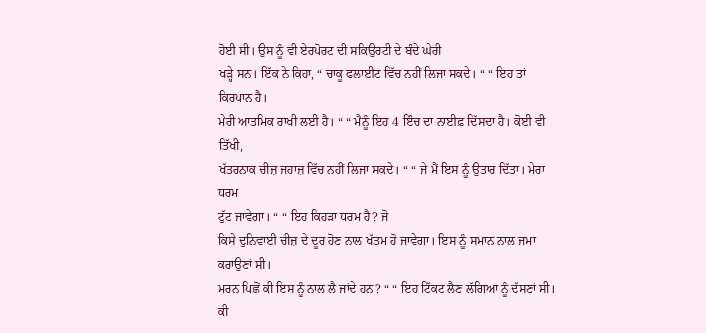ਹੋਈ ਸੀ। ਉਸ ਨੂੰ ਵੀ ਏਰਪੋਰਟ ਦੀ ਸਕਿਉਰਟੀ ਦੇ ਬੰਦੇ ਘੇਰੀ
ਖੜ੍ਹੇ ਸਨ। ਇੱਕ ਨੇ ਕਿਹਾ, “ ਚਾਕੂ ਫਲਾਈਟ ਵਿੱਚ ਨਹੀਂ ਲਿਜਾ ਸਕਦੇ। “ “ ਇਹ ਤਾਂ ਕਿਰਪਾਨ ਹੈ।
ਮੇਰੀ ਆਤਮਿਕ ਰਾਖੀ ਲਈ ਹੈ। “ “ ਮੈਨੂੰ ਇਹ 4 ਇੰਚ ਦਾ ਨਾਈਫ਼ ਦਿੱਸਦਾ ਹੈ। ਕੋਈ ਵੀ ਤਿੱਖੀ,
ਖੱਤਰਨਾਕ ਚੀਜ਼ ਜਹਾਜ਼ ਵਿੱਚ ਨਹੀਂ ਲਿਜਾ ਸਕਦੇ। “ “ ਜੇ ਮੈਂ ਇਸ ਨੂੰ ਉਤਾਰ ਦਿੱਤਾ। ਮੇਰਾ ਧਰਮ
ਟੁੱਟ ਜਾਵੇਗਾ। “ “ ਇਹ ਕਿਹੜਾ ਧਰਮ ਹੈ? ਜੋ
ਕਿਸੇ ਦੁਨਿਵਾਈ ਚੀਜ਼ ਦੇ ਦੂਰ ਹੋਣ ਨਾਲ ਖੱਤਮ ਹੋ ਜਾਵੇਗਾ। ਇਸ ਨੂੰ ਸਮਾਨ ਨਾਲ ਜਮਾ ਕਰਾਉਣਾਂ ਸੀ।
ਮਰਨ ਪਿਛੋਂ ਕੀ ਇਸ ਨੂੰ ਨਾਲ ਲੈ ਜਾਂਦੇ ਹਨ? “ “ ਇਹ ਟਿੱਕਟ ਲੈਣ ਲੱਗਿਆ ਨੂੰ ਦੱਸਣਾਂ ਸੀ। ਕੀ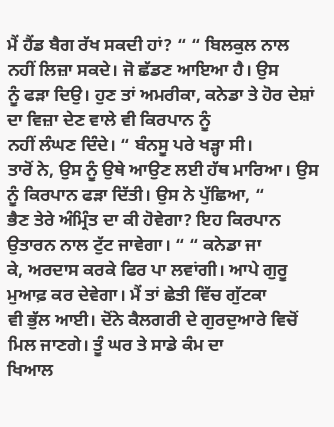ਮੈਂ ਹੈਂਡ ਬੈਗ ਰੱਖ ਸਕਦੀ ਹਾਂ? “ “ ਬਿਲਕੁਲ ਨਾਲ ਨਹੀਂ ਲਿਜ਼ਾ ਸਕਦੇ। ਜੋ ਛੱਡਣ ਆਇਆ ਹੈ। ਉਸ
ਨੂੰ ਫੜਾ ਦਿਉ। ਹੁਣ ਤਾਂ ਅਮਰੀਕਾ, ਕਨੇਡਾ ਤੇ ਹੋਰ ਦੇਸ਼ਾਂ ਦਾ ਵਿਜ਼ਾ ਦੇਣ ਵਾਲੇ ਵੀ ਕਿਰਪਾਨ ਨੂੰ
ਨਹੀਂ ਲੰਘਣ ਦਿੰਦੇ। “ ਬੰਨਸੂ ਪਰੇ ਖੜ੍ਹਾ ਸੀ।
ਤਾਰੋਂ ਨੇ, ਉਸ ਨੂੰ ਉਥੇ ਆਉਣ ਲਈ ਹੱਥ ਮਾਰਿਆ। ਉਸ ਨੂੰ ਕਿਰਪਾਨ ਫੜਾ ਦਿੱਤੀ। ਉਸ ਨੇ ਪੁੱਛਿਆ, “
ਭੈਣ ਤੇਰੇ ਅੰਮ੍ਰਿੰਤ ਦਾ ਕੀ ਹੋਵੇਗਾ? ਇਹ ਕਿਰਪਾਨ ਉਤਾਰਨ ਨਾਲ ਟੁੱਟ ਜਾਵੇਗਾ। “ “ ਕਨੇਡਾ ਜਾ
ਕੇ, ਅਰਦਾਸ ਕਰਕੇ ਫਿਰ ਪਾ ਲਵਾਂਗੀ। ਆਪੇ ਗੁਰੂ ਮੁਆਫ਼ ਕਰ ਦੇਵੇਗਾ। ਮੈਂ ਤਾਂ ਛੇਤੀ ਵਿੱਚ ਗੁੱਟਕਾ
ਵੀ ਭੁੱਲ ਆਈ। ਦੋਂਨੇ ਕੈਲਗਰੀ ਦੇ ਗੁਰਦੁਆਰੇ ਵਿਚੋਂ ਮਿਲ ਜਾਣਗੇ। ਤੂੰ ਘਰ ਤੇ ਸਾਡੇ ਕੰਮ ਦਾ
ਖਿਆਲ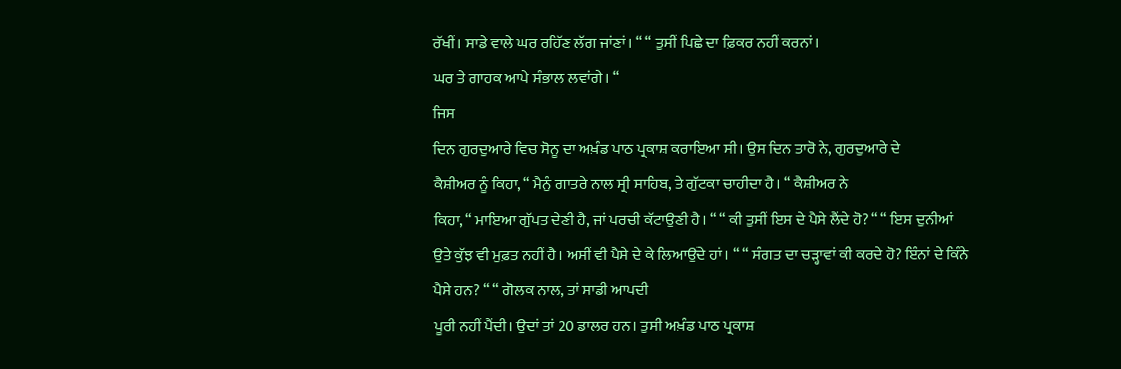ਰੱਖੀਂ। ਸਾਡੇ ਵਾਲੇ ਘਰ ਰਹਿੱਣ ਲੱਗ ਜਾਂਣਾਂ। “ “ ਤੁਸੀਂ ਪਿਛੇ ਦਾ ਫ਼ਿਕਰ ਨਹੀਂ ਕਰਨਾਂ।
ਘਰ ਤੇ ਗਾਹਕ ਆਪੇ ਸੰਭਾਲ ਲਵਾਂਗੇ। “
ਜਿਸ
ਦਿਨ ਗੁਰਦੁਆਰੇ ਵਿਚ ਸੋਨੂ ਦਾ ਅਖ਼ੰਡ ਪਾਠ ਪ੍ਰਕਾਸ਼ ਕਰਾਇਆ ਸੀ। ਉਸ ਦਿਨ ਤਾਰੋ ਨੇ, ਗੁਰਦੁਆਰੇ ਦੇ
ਕੈਸ਼ੀਅਰ ਨੂੰ ਕਿਹਾ, “ ਮੈਨੁੰ ਗਾਤਰੇ ਨਾਲ ਸ੍ਰੀ ਸਾਹਿਬ, ਤੇ ਗੁੱਟਕਾ ਚਾਹੀਦਾ ਹੈ। “ ਕੈਸ਼ੀਅਰ ਨੇ
ਕਿਹਾ, “ ਮਾਇਆ ਗੁੱਪਤ ਦੇਣੀ ਹੈ, ਜਾਂ ਪਰਚੀ ਕੱਟਾਉਣੀ ਹੈ। “ “ ਕੀ ਤੁਸੀਂ ਇਸ ਦੇ ਪੈਸੇ ਲੈਂਦੇ ਹੋ? “ “ ਇਸ ਦੁਨੀਆਂ
ਉਤੇ ਕੁੱਝ ਵੀ ਮੁਫ਼ਤ ਨਹੀਂ ਹੈ। ਅਸੀਂ ਵੀ ਪੈਸੇ ਦੇ ਕੇ ਲਿਆਉਂਦੇ ਹਾਂ। “ “ ਸੰਗਤ ਦਾ ਚੜ੍ਹਾਵਾਂ ਕੀ ਕਰਦੇ ਹੋ? ਇੰਨਾਂ ਦੇ ਕਿੰਨੇ
ਪੈਸੇ ਹਨ? “ “ ਗੋਲਕ ਨਾਲ, ਤਾਂ ਸਾਡੀ ਆਪਦੀ
ਪੂਰੀ ਨਹੀਂ ਪੈਂਦੀ। ਉਦਾਂ ਤਾਂ 20 ਡਾਲਰ ਹਨ। ਤੁਸੀ ਅਖ਼ੰਡ ਪਾਠ ਪ੍ਰਕਾਸ਼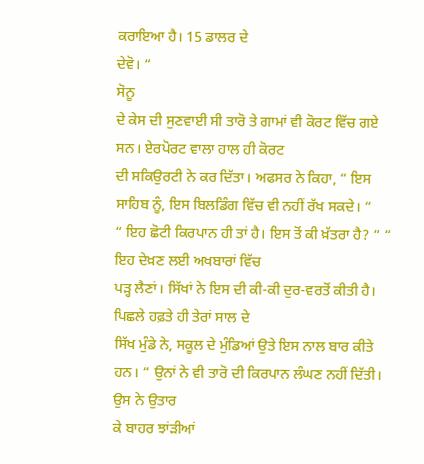ਕਰਾਇਆ ਹੈ। 15 ਡਾਲਰ ਦੇ
ਦੇਵੋ। “
ਸੋਨੂ
ਦੇ ਕੇਸ ਦੀ ਸੁਣਵਾਈ ਸੀ ਤਾਰੋ ਤੇ ਗਾਮਾਂ ਵੀ ਕੋਰਟ ਵਿੱਚ ਗਏ ਸਨ। ਏਰਪੋਰਟ ਵਾਲਾ ਹਾਲ ਹੀ ਕੋਰਟ
ਦੀ ਸਕਿਉਰਟੀ ਨੇ ਕਰ ਦਿੱਤਾ। ਅਫਸਰ ਨੇ ਕਿਹਾ, “ ਇਸ ਸਾਹਿਬ ਨੂੰ, ਇਸ ਬਿਲਡਿੰਗ ਵਿੱਚ ਵੀ ਨਹੀਂ ਰੱਖ ਸਕਦੇ। “
“ ਇਹ ਛੋਟੀ ਕਿਰਪਾਨ ਹੀ ਤਾਂ ਹੈ। ਇਸ ਤੋਂ ਕੀ ਖ਼ੱਤਰਾ ਹੈ? “ “ ਇਹ ਦੇਖ਼ਣ ਲਈ ਅਖਬਾਰਾਂ ਵਿੱਚ
ਪੜ੍ਹ ਲੈਣਾਂ। ਸਿੱਖਾਂ ਨੇ ਇਸ ਦੀ ਕੀ-ਕੀ ਦੁਰ-ਵਰਤੋਂ ਕੀਤੀ ਹੈ। ਪਿਛਲੇ ਹਫ਼ਤੇ ਹੀ ਤੇਰਾਂ ਸਾਲ ਦੇ
ਸਿੱਖ ਮੁੰਡੇ ਨੇ, ਸਕੂਲ ਦੇ ਮੁੰਡਿਆਂ ਉਤੇ ਇਸ ਨਾਲ ਬਾਰ ਕੀਤੇ ਹਨ। “ ਉਨਾਂ ਨੇ ਵੀ ਤਾਰੋ ਦੀ ਕਿਰਪਾਨ ਲੰਘਣ ਨਹੀਂ ਦਿੱਤੀ। ਉਸ ਨੇ ਉਤਾਰ
ਕੇ ਬਾਹਰ ਝਾਂੜੀਆਂ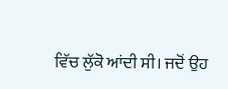ਵਿੱਚ ਲੁੱਕੋ ਆਂਦੀ ਸੀ। ਜਦੋਂ ਉਹ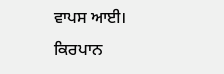ਵਾਪਸ ਆਈ। ਕਿਰਪਾਨ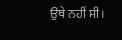ਉਥੇ ਨਹੀਂ ਸੀ।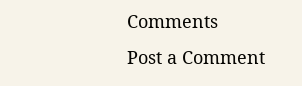Comments
Post a Comment